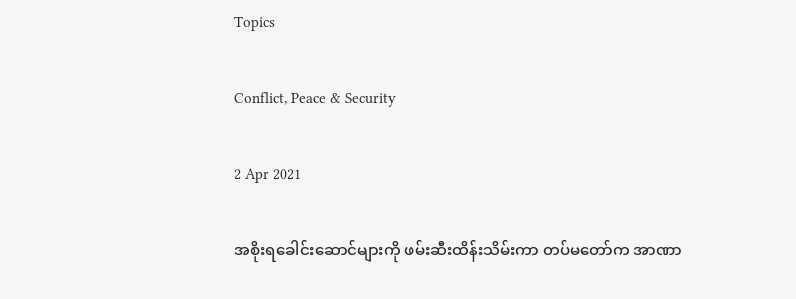Topics

Conflict, Peace & Security

2 Apr 2021

အစိုးရခေါင်းဆောင်များကို ဖမ်းဆီးထိန်းသိမ်းကာ တပ်မတော်က အာဏာ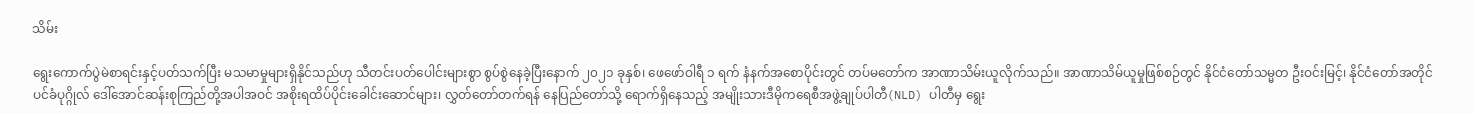သိမ်း

ရွေးကောက်ပွဲမဲစာရင်းနှင့်ပတ်သက်ပြီး မသမာမှုများရှိနိုင်သည်ဟု သီတင်းပတ်ပေါင်းများစွာ စွပ်စွဲနေခဲ့ပြီးနောက် ၂၀၂၁ ခုနှစ်၊ ဖေဖော်ဝါရီ ၁ ရက် နံနက်အစောပိုင်းတွင် တပ်မတော်က အာဏာသိမ်းယူလိုက်သည်။ အာဏာသိမ်ယူမှုဖြစ်စဉ်တွင် နိုင်ငံတော်သမ္မတ ဦးဝင်းမြင့်၊ နိုင်ငံတော်အတိုင်ပင်ခံပုဂ္ဂိုလ် ဒေါ်အောင်ဆန်းစုကြည်တို့အပါအဝင် အစိုးရထိပ်ပိုင်းခေါင်းဆောင်များ၊ လွှတ်တော်တက်ရန် နေပြည်တော်သို့ ရောက်ရှိနေသည့် အမျိုးသားဒီမိုကရေစီအဖွဲ့ချုပ်ပါတီ(NLD) ပါတီမှ ရွေး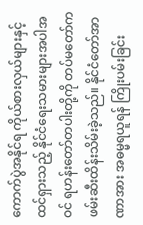ကောက်ပွဲအနိုင်ရ ကိုယ်စားလှယ်များနှင့် ထင်ရှားသည့် နိုင်ငံရေးသမားများအပါအဝင် ရဟန်းတော်တပါးတို့ကို တပ်မတော်က ဖမ်းဆီးထိန်းသိမ်းခဲ့သည်။ နိုင်ငံတော်အာဏာအား အဓမ္မရယူရန် ကြိုးပမ်းခြင်း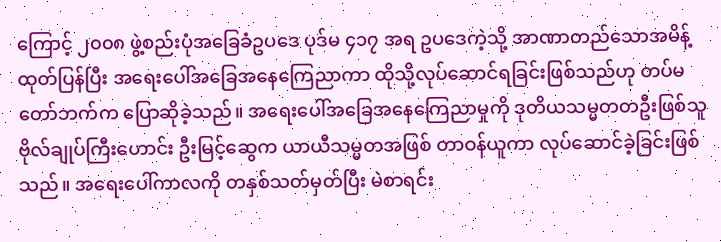ကြောင့် ၂၀၀၈ ဖွဲ့စည်းပုံအခြေခံဥပဒေ ပုဒ်မ ၄၁၇ အရ ဥပဒေကဲ့သို့ အာဏာတည်သောအမိန့်ထုတ်ပြန်ပြီး အရေးပေါ်အခြေအနေကြေညာကာ ထိုသို့လုပ်ဆောင်ရခြင်းဖြစ်သည်ဟု တပ်မတော်ဘက်က ပြောဆိုခဲ့သည်။ အရေးပေါ်အခြေအနေကြေညာမှုကို ဒုတိယသမ္မတတဦးဖြစ်သူ ဗိုလ်ချုပ်ကြီးဟောင်း ဦးမြင့်ဆွေက ယာယီသမ္မတအဖြစ် တာဝန်ယူကာ လုပ်ဆောင်ခဲ့ခြင်းဖြစ်သည်။ အရေးပေါ်ကာလကို တနှစ်သတ်မှတ်ပြီး မဲစာရင်း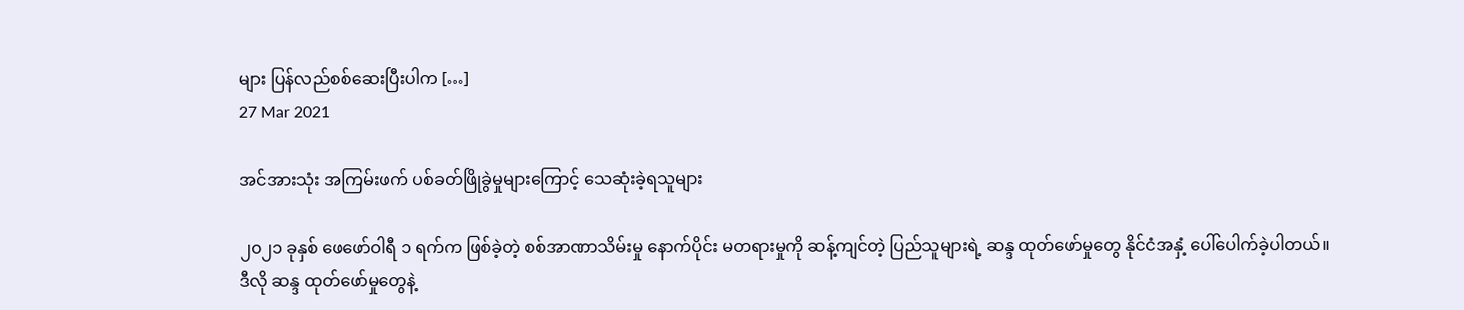များ ပြန်လည်စစ်ဆေးပြီးပါက […]
27 Mar 2021

အင်အားသုံး အကြမ်းဖက် ပစ်ခတ်ဖြိုခွဲမှုများကြောင့် သေဆုံးခဲ့ရသူများ

၂၀၂၁ ခုနှစ် ဖေဖော်ဝါရီ ၁ ရက်က ဖြစ်ခဲ့တဲ့ စစ်အာဏာသိမ်းမှု နောက်ပိုင်း မတရားမှုကို ဆန့်ကျင်တဲ့ ပြည်သူများရဲ့ ဆန္ဒ ထုတ်ဖော်မှုတွေ နိုင်ငံအနှံ့ ပေါ်ပေါက်ခဲ့ပါတယ်။ ဒီလို ဆန္ဒ ထုတ်ဖော်မှုတွေနဲ့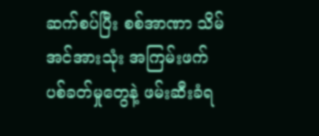ဆက်စပ်ပြီး စစ်အာဏာ သိမ် အင်အားသုံး အကြမ်းဖက် ပစ်ခတ်မှုတွေနဲ့ ဖမ်းဆီးခံရ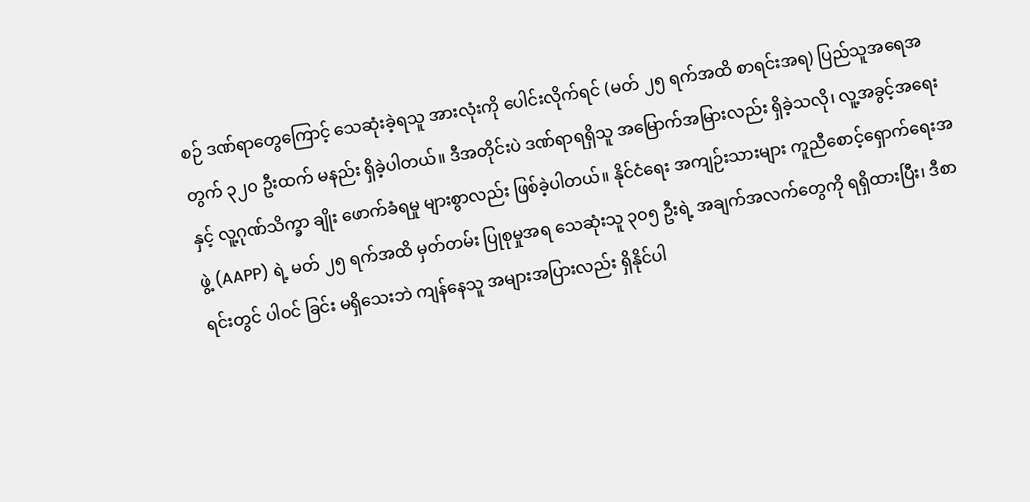စဉ် ဒဏ်ရာတွေကြောင့် သေဆုံးခဲ့ရသူ အားလုံးကို ပေါင်းလိုက်ရင် (မတ် ၂၅ ရက်အထိ စာရင်းအရ) ပြည်သူအရေအတွက် ၃၂၀ ဦးထက် မနည်း ရှိခဲ့ပါတယ်။ ဒီအတိုင်းပဲ ဒဏ်ရာရရှိသူ အမြောက်အမြားလည်း ရှိခဲ့သလို၊ လူ့အခွင့်အရေးနှင့် လူ့ဂုဏ်သိက္ခာ ချိုး ဖောက်ခံရမှု များစွာလည်း ဖြစ်ခဲ့ပါတယ်။ နိုင်ငံရေး အကျဉ်းသားများ ကူညီစောင့်ရှောက်ရေးအဖွဲ့ (AAPP) ရဲ့ မတ် ၂၅ ရက်အထိ မှတ်တမ်း ပြုစုမှုအရ သေဆုံးသူ ၃၀၅ ဦးရဲ့ အချက်အလက်တွေကို ရရှိထားပြီး၊ ဒီစာရင်းတွင် ပါဝင် ခြင်း မရှိသေးဘဲ ကျန်နေသူ အများအပြားလည်း ရှိနိုင်ပါ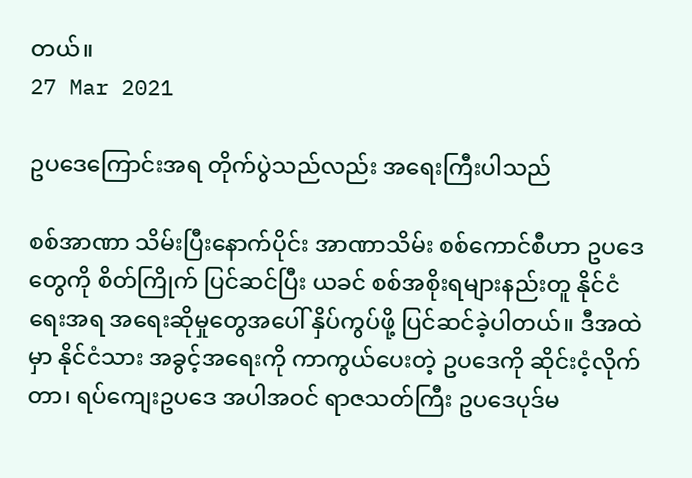တယ်။
27 Mar 2021

ဥပဒေကြောင်းအရ တိုက်ပွဲသည်လည်း အရေးကြီးပါသည်

စစ်အာဏာ သိမ်းပြီးနောက်ပိုင်း အာဏာသိမ်း စစ်ကောင်စီဟာ ဥပဒေတွေကို စိတ်ကြိုက် ပြင်ဆင်ပြီး ယခင် စစ်အစိုးရများနည်းတူ နိုင်ငံရေးအရ အရေးဆိုမှုတွေအပေါ် နှိပ်ကွပ်ဖို့ ပြင်ဆင်ခဲ့ပါတယ်။ ဒီအထဲမှာ နိုင်ငံသား အခွင့်အရေးကို ကာကွယ်ပေးတဲ့ ဥပဒေကို ဆိုင်းငံ့လိုက်တာ၊ ရပ်ကျေးဥပဒေ အပါအဝင် ရာဇသတ်ကြီး ဥပဒေပုဒ်မ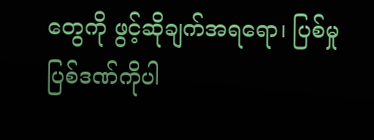တွေကို ဖွင့်ဆိုချက်အရရော၊ ပြစ်မှု ပြစ်ဒဏ်ကိုပါ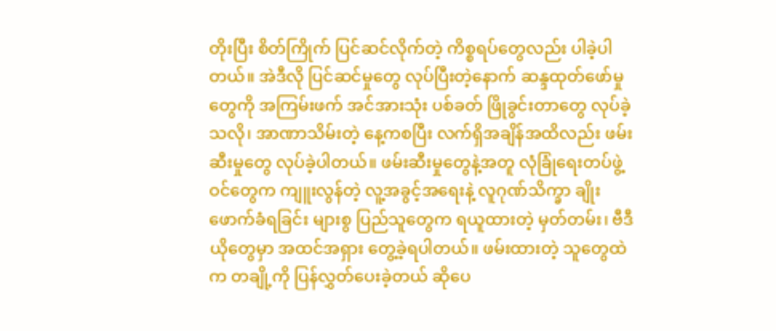တိုးပြီး စိတ်ကြိုက် ပြင်ဆင်လိုက်တဲ့ ကိစ္စရပ်တွေလည်း ပါခဲ့ပါတယ်။ အဲဒီလို ပြင်ဆင်မှုတွေ လုပ်ပြီးတဲ့နောက် ဆန္ဒထုတ်ဖော်မှုတွေကို အကြမ်းဖက် အင်အားသုံး ပစ်ခတ် ဖြိုခွင်းတာတွေ လုပ်ခဲ့သလို၊ အာဏာသိမ်းတဲ့ နေ့ကစပြီး လက်ရှိအချိန်အထိလည်း ဖမ်းဆီးမှုတွေ လုပ်ခဲ့ပါတယ်။ ဖမ်းဆီးမှုတွေနဲ့အတူ လုံခြုံရေးတပ်ဖွဲ့ဝင်တွေက ကျူးလွန်တဲ့ လူ့အခွင့်အရေးနဲ့ လူဂုဏ်သိက္ခာ ချိုးဖောက်ခံရခြင်း များစွ ပြည်သူတွေက ရယူထားတဲ့ မှတ်တမ်း၊ ဗီဒီယိုတွေမှာ အထင်အရှား တွေ့ခဲ့ရပါတယ်။ ဖမ်းထားတဲ့ သူတွေထဲက တချို့ကို ပြန်လွှတ်ပေးခဲ့တယ် ဆိုပေ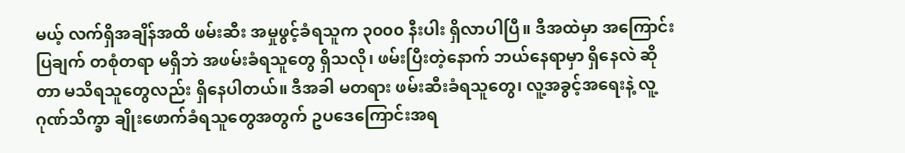မယ့် လက်ရှိအချိန်အထိ ဖမ်းဆီး အမှုဖွင့်ခံရသူက ၃၀၀၀ နီးပါး ရှိလာပါပြီ။ ဒီအထဲမှာ အကြောင်းပြချက် တစုံတရာ မရှိဘဲ အဖမ်းခံရသူတွေ ရှိသလို၊ ဖမ်းပြီးတဲ့နောက် ဘယ်နေရာမှာ ရှိနေလဲ ဆိုတာ မသိရသူတွေလည်း ရှိနေပါတယ်။ ဒီအခါ မတရား ဖမ်းဆီးခံရသူတွေ၊ လူ့အခွင့်အရေးနဲ့ လူ့ဂုဏ်သိက္ခာ ချိုးဖောက်ခံရသူတွေအတွက် ဥပဒေကြောင်းအရ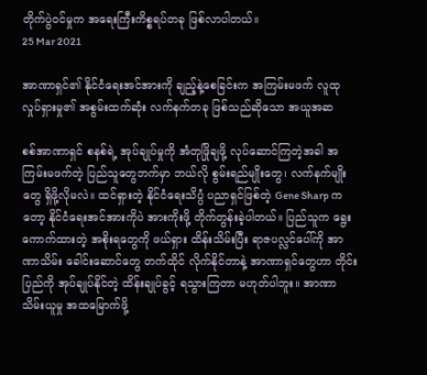တိုက်ပွဲဝင်မှုက အရေးကြီးကိစ္စရပ်တခု ဖြစ်လာပါတယ်။
25 Mar 2021

အာဏာရှင်၏ နိုင်ငံရေးအင်အားကို ချည့်နဲ့စေခြင်းက အကြမ်းမဖက် လူထုလှုပ်ရှားမှု၏ အစွမ်းထက်ဆုံး လက်နက်တခု ဖြစ်သည်ဆိုသော အယူအဆ

စစ်အာဏာရှင် စနစ်ရဲ့ အုပ်ချုပ်မှုကို အံတုဖြိုချဖို့ လုပ်ဆောင်ကြတဲ့အခါ အကြမ်းမဖက်တဲ့ ပြည်သူတွေဘက်မှာ ဘယ်လို စွမ်းရည်မျိုးတွေ၊ လက်နက်မျိုးတွေ ရှိဖို့လိုမလဲ။ ထင်ရှားတဲ့ နိုင်ငံရေးသိပ္ပံ ပညာရှင်ဖြစ်တဲ့ Gene Sharp ကတော့ နိုင်ငံရေးအင်အားကိုပဲ အားကိုးဖို့ တိုက်တွန်းခဲ့ပါတယ်။ ပြည်သူက ရွေးကောက်ထားတဲ့ အစိုးရတွေကို ဖယ်ရှား ထိန်းသိမ်းပြီး ရာဇပလ္လင်ပေါ်ကို အာဏာသိမ်း ခေါင်းဆောင်တွေ တက်ထိုင် လိုက်နိုင်တာနဲ့ အာဏာရှင်တွေဟာ တိုင်းပြည်ကို အုပ်ချုပ်နိုင်တဲ့ ထိန်းချုပ်ခွင့် ရသွားကြတာ မဟုတ်ပါဘူး။ အာဏာသိမ်းယူမှု အထမြောက်ဖို့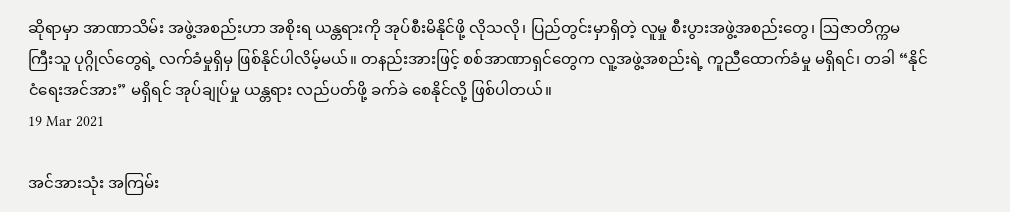ဆိုရာမှာ အာဏာသိမ်း အဖွဲ့အစည်းဟာ အစိုးရ ယန္တရားကို အုပ်စီးမိနိုင်ဖို့ လိုသလို၊ ပြည်တွင်းမှာရှိတဲ့ လူမှု စီးပွားအဖွဲ့အစည်းတွေ၊ ဩဇာတိက္ကမ ကြီးသူ ပုဂ္ဂိုလ်တွေရဲ့ လက်ခံမှုရှိမှ ဖြစ်နိုင်ပါလိမ့်မယ်။ တနည်းအားဖြင့် စစ်အာဏာရှင်တွေက လူ့အဖွဲ့အစည်းရဲ့ ကူညီထောက်ခံမှု မရှိရင်၊ တခါ “နိုင်ငံရေးအင်အား” မရှိရင် အုပ်ချုပ်မှု ယန္တရား လည်ပတ်ဖို့ ခက်ခဲ စေနိုင်လို့ ဖြစ်ပါတယ်။
19 Mar 2021

အင်အားသုံး အကြမ်း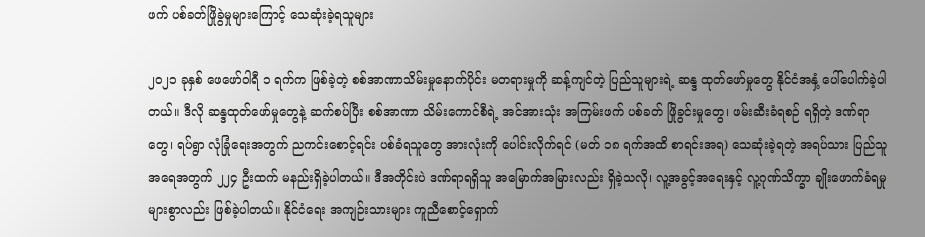ဖက် ပစ်ခတ်ဖြိုခွဲမှုများကြောင့် သေဆုံးခဲ့ရသူများ

၂၀၂၁ ခုနှစ် ဖေဖော်ဝါရီ ၁ ရက်က ဖြစ်ခဲ့တဲ့ စစ်အာဏာသိမ်းမှုနောက်ပိုင်း မတရားမှုကို ဆန့်ကျင်တဲ့ ပြည်သူများရဲ့ ဆန္ဒ ထုတ်ဖော်မှုတွေ နိုင်ငံအနှံ့ ပေါ်ပေါက်ခဲ့ပါတယ်။ ဒီလို ဆန္ဒထုတ်ဖော်မှုတွေနဲ့ ဆက်စပ်ပြီး စစ်အာဏာ သိမ်းကောင်စီရဲ့ အင်အားသုံး အကြမ်းဖက် ပစ်ခတ် ဖြိုခွင်းမှုတွေ၊ ဖမ်းဆီးခံရစဉ် ရရှိတဲ့ ဒဏ်ရာတွေ၊ ရပ်ရွာ လုံခြုံရေးအတွက် ညကင်းစောင့်ရင်း ပစ်ခံရသူတွေ အားလုံးကို ပေါင်းလိုက်ရင် (မတ် ၁၈ ရက်အထိ စာရင်းအရ) သေဆုံးခဲ့ရတဲ့ အရပ်သား ပြည်သူအရေအတွက် ၂၂၄ ဦးထက် မနည်းရှိခဲ့ပါတယ်။ ဒီအတိုင်းပဲ ဒဏ်ရာရရှိသူ အမြောက်အမြားလည်း ရှိခဲ့သလို၊ လူ့အခွင့်အရေးနှင့် လူ့ဂုဏ်သိက္ခာ ချိုးဖောက်ခံရမှု များစွာလည်း ဖြစ်ခဲ့ပါတယ်။ နိုင်ငံရေး အကျဉ်းသားများ ကူညီစောင့်ရှောက်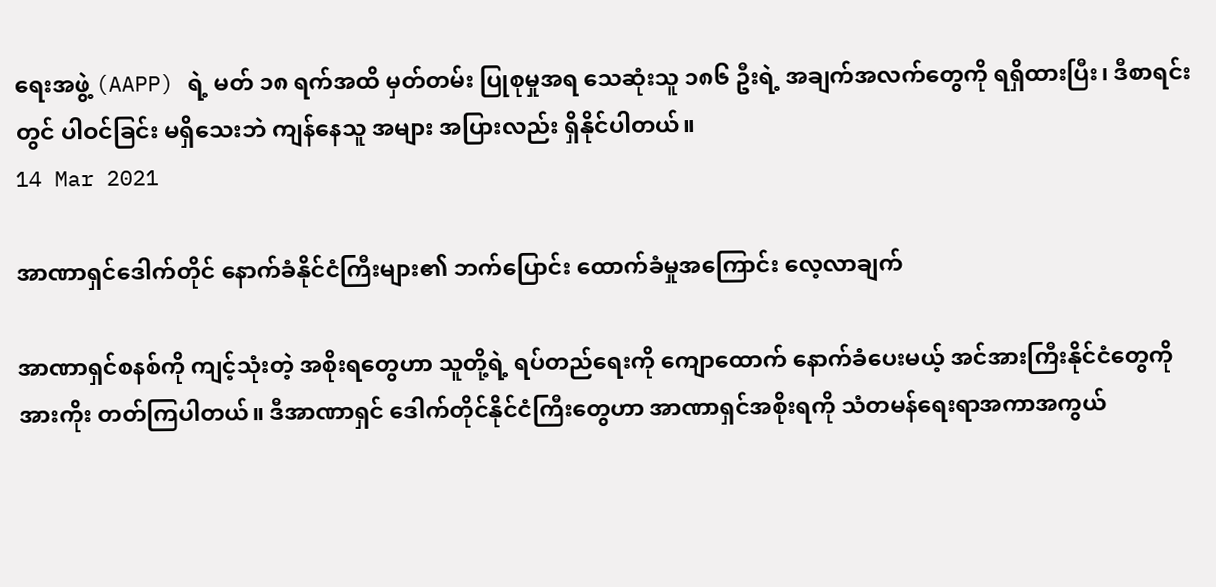ရေးအဖွဲ့ (AAPP) ရဲ့ မတ် ၁၈ ရက်အထိ မှတ်တမ်း ပြုစုမှုအရ သေဆုံးသူ ၁၈၆ ဦးရဲ့ အချက်အလက်တွေကို ရရှိထားပြီး၊ ဒီစာရင်းတွင် ပါဝင်ခြင်း မရှိသေးဘဲ ကျန်နေသူ အများ အပြားလည်း ရှိနိုင်ပါတယ်။
14 Mar 2021

အာဏာရှင်ဒေါက်တိုင် နောက်ခံနိုင်ငံကြီးများ၏ ဘက်ပြောင်း ထောက်ခံမှုအကြောင်း လေ့လာချက်

အာဏာရှင်စနစ်ကို ကျင့်သုံးတဲ့ အစိုးရတွေဟာ သူတို့ရဲ့ ရပ်တည်ရေးကို ကျောထောက် နောက်ခံပေးမယ့် အင်အားကြီးနိုင်ငံတွေကို အားကိုး တတ်ကြပါတယ်။ ဒီအာဏာရှင် ဒေါက်တိုင်နိုင်ငံကြီးတွေဟာ အာဏာရှင်အစိုးရကို သံတမန်ရေးရာအကာအကွယ်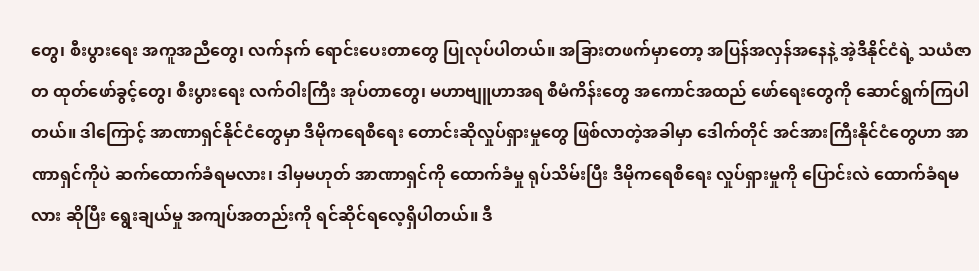တွေ၊ စီးပွားရေး အကူအညီတွေ၊ လက်နက် ရောင်းပေးတာတွေ ပြုလုပ်ပါတယ်။ အခြားတဖက်မှာတော့ အပြန်အလှန်အနေနဲ့ အဲ့ဒီနိုင်ငံရဲ့ သယံဇာတ ထုတ်ဖော်ခွင့်တွေ၊ စီးပွားရေး လက်ဝါးကြီး အုပ်တာတွေ၊ မဟာဗျူဟာအရ စီမံကိန်းတွေ အကောင်အထည် ဖော်ရေးတွေကို ဆောင်ရွက်ကြပါတယ်။ ဒါကြောင့် အာဏာရှင်နိုင်ငံတွေမှာ ဒီမိုကရေစီရေး တောင်းဆိုလှုပ်ရှားမှုတွေ ဖြစ်လာတဲ့အခါမှာ ဒေါက်တိုင် အင်အားကြီးနိုင်ငံတွေဟာ အာဏာရှင်ကိုပဲ ဆက်ထောက်ခံရမလား၊ ဒါမှမဟုတ် အာဏာရှင်ကို ထောက်ခံမှု ရုပ်သိမ်းပြီး ဒီမိုကရေစီရေး လှုပ်ရှားမှုကို ပြောင်းလဲ ထောက်ခံရမလား ဆိုပြီး ရွေးချယ်မှု အကျပ်အတည်းကို ရင်ဆိုင်ရလေ့ရှိပါတယ်။ ဒီ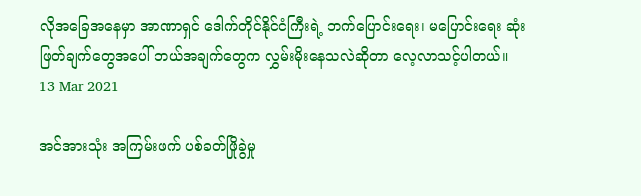လိုအခြေအနေမှာ အာဏာရှင် ဒေါက်တိုင်နိုင်ငံကြီးရဲ့ ဘက်ပြောင်းရေး၊ မပြောင်းရေး ဆုံးဖြတ်ချက်တွေအပေါ် ဘယ်အချက်တွေက လွှမ်းမိုးနေသလဲဆိုတာ လေ့လာသင့်ပါတယ်။
13 Mar 2021

အင်အားသုံး အကြမ်းဖက် ပစ်ခတ်ဖြိုခွဲမှု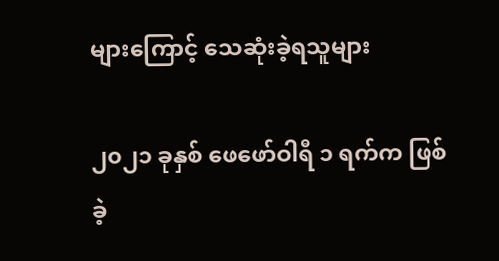များကြောင့် သေဆုံးခဲ့ရသူများ

၂၀၂၁ ခုနှစ် ဖေဖော်ဝါရီ ၁ ရက်က ဖြစ်ခဲ့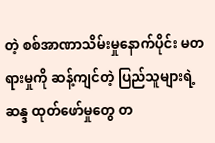တဲ့ စစ်အာဏာသိမ်းမှုနောက်ပိုင်း မတရားမှုကို ဆန့်ကျင်တဲ့ ပြည်သူများရဲ့ ဆန္ဒ ထုတ်ဖော်မှုတွေ တ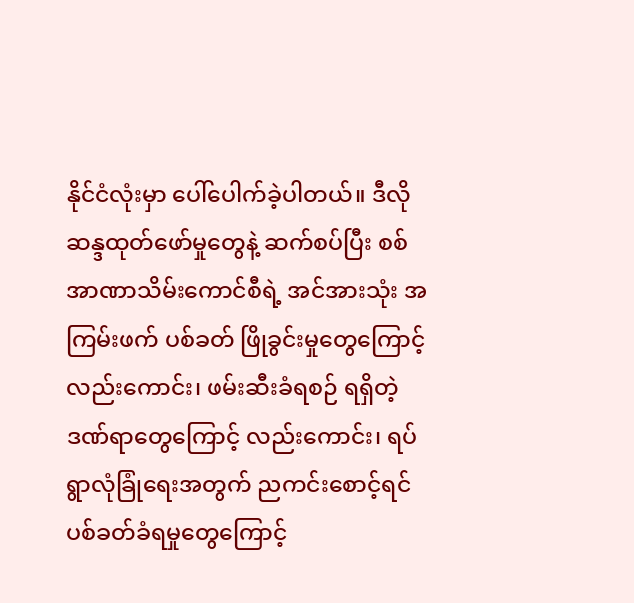နိုင်ငံလုံးမှာ ပေါ်ပေါက်ခဲ့ပါတယ်။ ဒီလို ဆန္ဒထုတ်ဖော်မှုတွေနဲ့ ဆက်စပ်ပြီး စစ်အာဏာသိမ်းကောင်စီရဲ့ အင်အားသုံး အကြမ်းဖက် ပစ်ခတ် ဖြိုခွင်းမှုတွေကြောင့် လည်းကောင်း၊ ဖမ်းဆီးခံရစဉ် ရရှိတဲ့ ဒဏ်ရာတွေကြောင့် လည်းကောင်း၊ ရပ်ရွာလုံခြုံရေးအတွက် ညကင်းစောင့်ရင် ပစ်ခတ်ခံရမှုတွေကြောင့်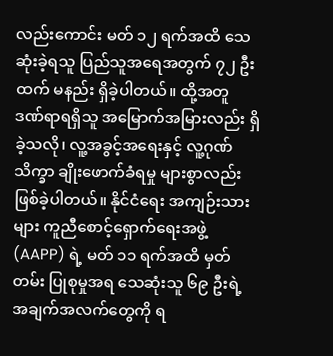လည်းကောင်း မတ် ၁၂ ရက်အထိ သေဆုံးခဲ့ရသူ ပြည်သူအရေအတွက် ၇၂ ဦးထက် မနည်း ရှိခဲ့ပါတယ်။ ထို့အတူ ဒဏ်ရာရရှိသူ အမြောက်အမြားလည်း ရှိခဲ့သလို၊ လူ့အခွင့်အရေးနှင့် လူ့ဂုဏ်သိက္ခာ ချိုးဖောက်ခံရမှု များစွာလည်း ဖြစ်ခဲ့ပါတယ်။ နိုင်ငံရေး အကျဉ်းသားများ ကူညီစောင့်ရှောက်ရေးအဖွဲ့ (AAPP) ရဲ့ မတ် ၁၁ ရက်အထိ မှတ်တမ်း ပြုစုမှုအရ သေဆုံးသူ ၆၉ ဦးရဲ့ အချက်အလက်တွေကို ရ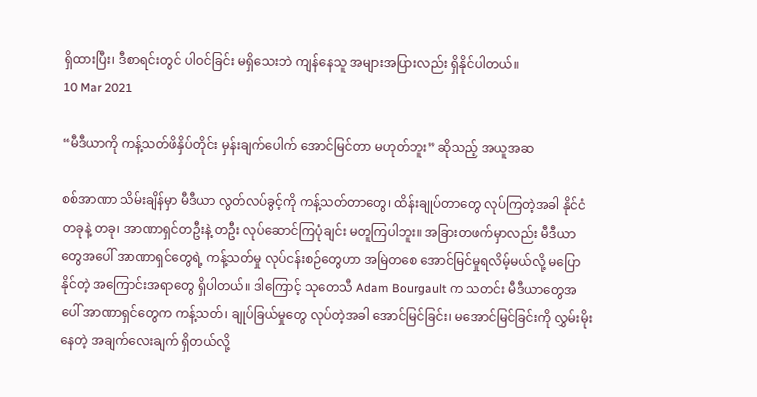ရှိထားပြီး၊ ဒီစာရင်းတွင် ပါဝင်ခြင်း မရှိသေးဘဲ ကျန်နေသူ အများအပြားလည်း ရှိနိုင်ပါတယ်။
10 Mar 2021

“မီဒီယာကို ကန့်သတ်ဖိနှိပ်တိုင်း မှန်းချက်ပေါက် အောင်မြင်တာ မဟုတ်ဘူး” ဆိုသည့် အယူအဆ

စစ်အာဏာ သိမ်းချိန်မှာ မီဒီယာ လွတ်လပ်ခွင့်ကို ကန့်သတ်တာတွေ၊ ထိန်းချုပ်တာတွေ လုပ်ကြတဲ့အခါ နိုင်ငံတခုနဲ့ တခု၊ အာဏာရှင်တဦးနဲ့ တဦး လုပ်ဆောင်ကြပုံချင်း မတူကြပါဘူး။ အခြားတဖက်မှာလည်း မီဒီယာ တွေအပေါ် အာဏာရှင်တွေရဲ့ ကန့်သတ်မှု လုပ်ငန်းစဉ်တွေဟာ အမြဲတစေ အောင်မြင်မှုရလိမ့်မယ်လို့ မပြောနိုင်တဲ့ အကြောင်းအရာတွေ ရှိပါတယ်။ ဒါကြောင့် သုတေသီ Adam Bourgault က သတင်း မီဒီယာတွေအပေါ် အာဏာရှင်တွေက ကန့်သတ်၊ ချုပ်ခြယ်မှုတွေ လုပ်တဲ့အခါ အောင်မြင်ခြင်း၊ မအောင်မြင်ခြင်းကို လွှမ်းမိုးနေတဲ့ အချက်လေးချက် ရှိတယ်လို့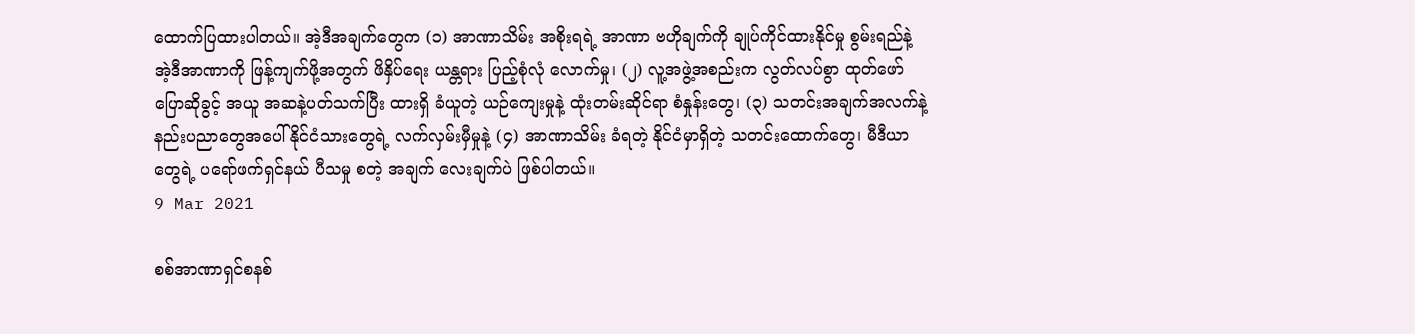ထောက်ပြထားပါတယ်။ အဲ့ဒီအချက်တွေက (၁) အာဏာသိမ်း အစိုးရရဲ့ အာဏာ ဗဟိုချက်ကို ချုပ်ကိုင်ထားနိုင်မှု စွမ်းရည်နဲ့ အဲ့ဒီအာဏာကို ဖြန့်ကျက်ဖို့အတွက် ဖိနှိပ်ရေး ယန္တရား ပြည့်စုံလုံ လောက်မှု၊ (၂) လူ့အဖွဲ့အစည်းက လွတ်လပ်စွာ ထုတ်ဖော် ပြောဆိုခွင့် အယူ အဆနဲ့ပတ်သက်ပြီး ထားရှိ ခံယူတဲ့ ယဉ်ကျေးမှုနဲ့ ထုံးတမ်းဆိုင်ရာ စံနှုန်းတွေ၊ (၃) သတင်းအချက်အလက်နဲ့ နည်းပညာတွေအပေါ်နိုင်ငံသားတွေရဲ့ လက်လှမ်းမှီမှုနဲ့ (၄) အာဏာသိမ်း ခံရတဲ့ နိုင်ငံမှာရှိတဲ့ သတင်းထောက်တွေ၊ မီဒီယာတွေရဲ့ ပရော်ဖက်ရှင်နယ် ပီသမှု စတဲ့ အချက် လေးချက်ပဲ ဖြစ်ပါတယ်။
9 Mar 2021

စစ်အာဏာရှင်စနစ်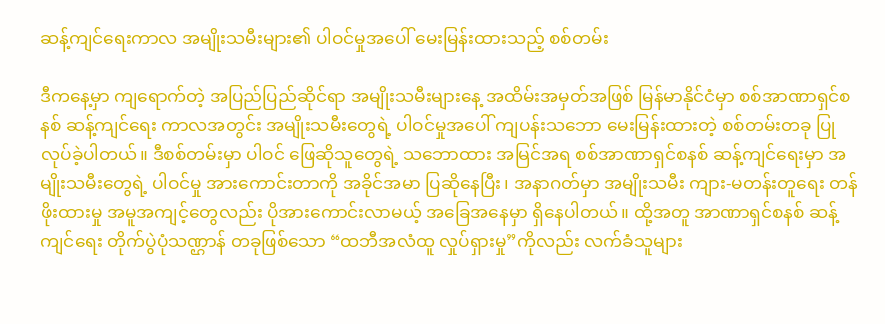ဆန့်ကျင်ရေးကာလ အမျိုးသမီးများ၏ ပါဝင်မှုအပေါ် မေးမြန်းထားသည့် စစ်တမ်း

ဒီကနေ့မှာ ကျရောက်တဲ့ အပြည်ပြည်ဆိုင်ရာ အမျိုးသမီးများနေ့ အထိမ်းအမှတ်အဖြစ် မြန်မာနိုင်ငံမှာ စစ်အာဏာရှင်စနစ် ဆန့်ကျင်ရေး ကာလအတွင်း အမျိုးသမီးတွေရဲ့ ပါဝင်မှုအပေါ် ကျပန်းသဘော မေးမြန်းထားတဲ့ စစ်တမ်းတခု ပြုလုပ်ခဲ့ပါတယ်။ ဒီစစ်တမ်းမှာ ပါဝင် ဖြေဆိုသူတွေရဲ့ သဘောထား အမြင်အရ စစ်အာဏာရှင်စနစ် ဆန့်ကျင်ရေးမှာ အမျိုးသမီးတွေရဲ့ ပါဝင်မှု အားကောင်းတာကို အခိုင်အမာ ပြဆိုနေပြီး၊ အနာဂတ်မှာ အမျိုးသမီး ကျား-မတန်းတူရေး တန်ဖိုးထားမှု အမူအကျင့်တွေလည်း ပိုအားကောင်းလာမယ့် အခြေအနေမှာ ရှိနေပါတယ်။ ထို့အတူ အာဏာရှင်စနစ် ဆန့်ကျင်ရေး တိုက်ပွဲပုံသဏ္ဌာန် တခုဖြစ်သော “ထဘီအလံထူ လှုပ်ရှားမှု”ကိုလည်း လက်ခံသူများ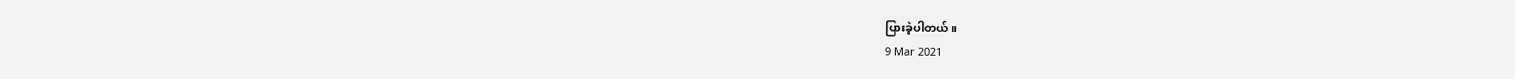ပြားခဲ့ပါတယ်။
9 Mar 2021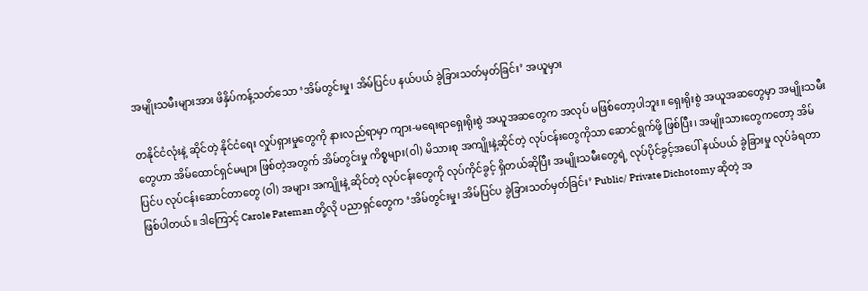အမျိုးသမီးများအား ဖိနှိပ်ကန့်သတ်သော ‘အိမ်တွင်းမှု၊ အိမ်ပြင်ပ နယ်ပယ် ခွဲခြားသတ်မှတ်ခြင်း’ အယူမှား

တနိုင်ငံလုံးနဲ့ ဆိုင်တဲ့ နိုင်ငံရေး လှုပ်ရှားမှုတွေကို နားလည်ရာမှာ ကျား-မရေးရာရှေးရိုးစွဲ အယူအဆတွေက အလုပ် မဖြစ်တော့ပါဘူး။ ရှေးရိုးစွဲ အယူအဆတွေမှာ အမျိုးသမီးတွေဟာ အိမ်ထောင်ရှင်မများ ဖြစ်တဲ့အတွက် အိမ်တွင်းမှု ကိစ္စများ(ဝါ) မိသားစု အကျိုးနဲ့ဆိုင်တဲ့ လုပ်ငန်းတွေကိုသာ ဆောင်ရွက်ဖို့ ဖြစ်ပြီး၊ အမျိုးသားတွေကတော့ အိမ်ပြင်ပ လုပ်ငန်းဆောင်တာတွေ (ဝါ) အများ အကျိုးနဲ့ ဆိုင်တဲ့ လုပ်ငန်းတွေကို လုပ်ကိုင်ခွင့် ရှိတယ်ဆိုပြီး အမျိုးသမီးတွေရဲ့ လုပ်ပိုင်ခွင့်အပေါ် နယ်ပယ် ခွဲခြားမှု လုပ်ခံရတာ ဖြစ်ပါတယ်။ ဒါကြောင့် Carole Pateman တို့လို ပညာရှင်တွေက ‘အိမ်တွင်းမှု၊ အိမ်ပြင်ပ ခွဲခြားသတ်မှတ်ခြင်း’ Public/ Private Dichotomy ဆိုတဲ့ အ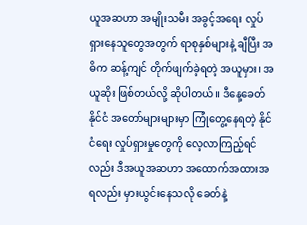ယူအဆဟာ အမျိုးသမီး အခွင့်အရေး လှုပ်ရှားနေသူတွေအတွက် ရာစုနှစ်များနဲ့ ချီပြီး အဓိက ဆန့်ကျင် တိုက်ဖျက်ခဲ့ရတဲ့ အယူမှား၊ အယူဆိုး ဖြစ်တယ်လို့ ဆိုပါတယ်။ ဒီနေ့ခေတ် နိုင်ငံ အတော်များများမှာ ကြုံတွေ့နေရတဲ့ နိုင်ငံရေး လှုပ်ရှားမှုတွေကို လေ့လာကြည့်ရင်လည်း ဒီအယူအဆဟာ အထောက်အထားအရလည်း မှားယွင်းနေသလို ခေတ်နဲ့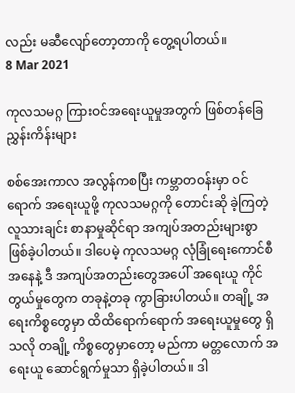လည်း မဆီလျော်တော့တာကို တွေ့ရပါတယ်။
8 Mar 2021

ကုလသမဂ္ဂ ကြားဝင်အရေးယူမှုအတွက် ဖြစ်တန်ခြေ ညွှန်းကိန်းများ

စစ်အေးကာလ အလွန်ကစပြီး ကမ္ဘာတဝန်းမှာ ဝင်ရောက် အရေးယူဖို့ ကုလသမဂ္ဂကို တောင်းဆို ခဲ့ကြတဲ့ လူသားချင်း စာနာမှုဆိုင်ရာ အကျပ်အတည်းများစွာ ဖြစ်ခဲ့ပါတယ်။ ဒါပေမဲ့ ကုလသမဂ္ဂ လုံခြုံရေးကောင်စီအနေနဲ့ ဒီ အကျပ်အတည်းတွေအပေါ် အရေးယူ ကိုင်တွယ်မှုတွေက တခုနဲ့တခု ကွာခြားပါတယ်။ တချို့ အရေးကိစ္စတွေမှာ ထိထိရောက်ရောက် အရေးယူမှုတွေ ရှိသလို တချို့ ကိစ္စတွေမှာတော့ မည်ကာ မတ္တလောက် အရေးယူ ဆောင်ရွက်မှုသာ ရှိခဲ့ပါတယ်။ ဒါ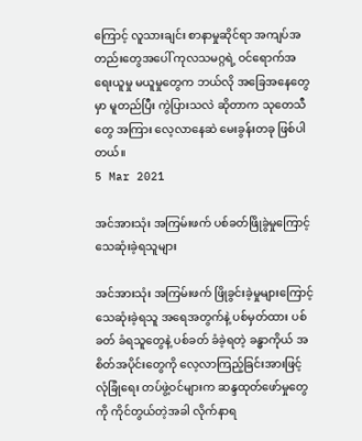ကြောင့် လူသားချင်း စာနာမှုဆိုင်ရာ အကျပ်အတည်း‌တွေအပေါ် ကုလသမဂ္ဂရဲ့ ဝင်ရောက်အရေးယူမှု မယူမှုတွေက ဘယ်လို အခြေအနေတွေမှာ မူတည်ပြီး ကွဲပြားသလဲ ဆိုတာက သုတေသီ တွေ အကြား လေ့လာနေဆဲ မေးခွန်းတခု ဖြစ်ပါတယ်။
5 Mar 2021

အင်အားသုံး အကြမ်းဖက် ပစ်ခတ်ဖြိုခွဲမှုကြောင့် သေဆုံးခဲ့ရသူများ

အင်အားသုံး အကြမ်းဖက် ဖြိုခွင်းခဲ့မှုများကြောင့် သေဆုံးခဲ့ရသူ အရေအတွက်နဲ့ ပစ်မှတ်ထား ပစ်ခတ် ခံရသူတွေနဲ့ ပစ်ခတ် ခံခဲ့ရတဲ့ ခန္ဓာကိုယ် အစိတ်အပိုင်းတွေကို လေ့လာကြည့်ခြင်းအားဖြင့် လုံခြုံရေး တပ်ဖွဲ့ဝင်များက ဆန္ဒထုတ်ဖော်မှုတွေကို ကိုင်တွယ်တဲ့အခါ လိုက်နာရ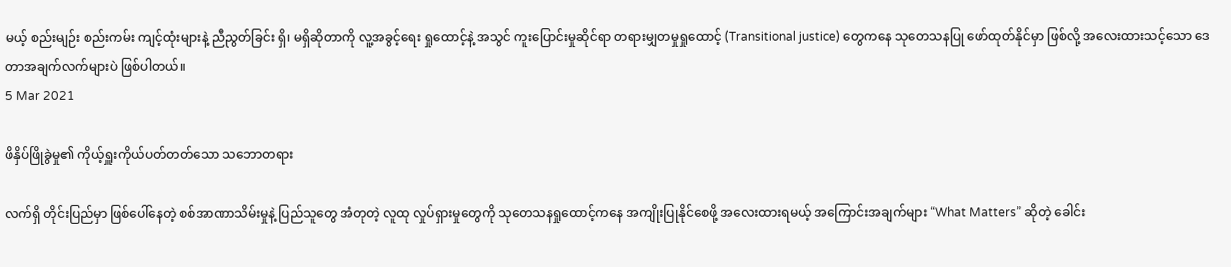မယ့် စည်းမျဉ်း စည်းကမ်း ကျင့်ထုံးများနဲ့ ညီညွတ်ခြင်း ရှိ၊ မရှိဆိုတာကို လူ့အခွင့်ရေး ရှုထောင့်နဲ့ အသွင် ကူးပြောင်းမှုဆိုင်ရာ တရားမျှတမှုရှုထောင့် (Transitional justice) တွေကနေ သုတေသနပြု ဖော်ထုတ်နိုင်မှာ ဖြစ်လို့ အလေးထားသင့်သော ဒေတာအချက်လက်များပဲ ဖြစ်ပါတယ်။
5 Mar 2021

ဖိနှိပ်ဖြိုခွဲမှု၏ ကိုယ့်ရှူးကိုယ်ပတ်တတ်သော သဘောတရား

လက်ရှိ တိုင်းပြည်မှာ ဖြစ်ပေါ်နေတဲ့ စစ်အာဏာသိမ်းမှုနဲ့ ပြည်သူတွေ အံတုတဲ့ လူထု လှုပ်ရှားမှုတွေကို သုတေသနရှုထောင့်ကနေ အကျိုးပြုနိုင်စေဖို့ အလေးထားရမယ့် အကြောင်းအချက်များ “What Matters” ဆိုတဲ့ ခေါင်း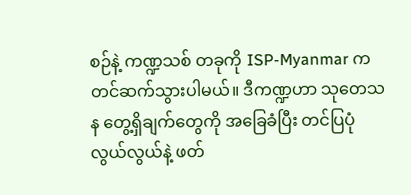စဉ်နဲ့ ကဏ္ဍသစ် တခုကို ISP-Myanmar က တင်ဆက်သွားပါမယ်။ ဒီကဏ္ဍဟာ သုတေသန တွေ့ရှိချက်တွေကို အခြေခံပြီး တင်ပြပုံ လွယ်လွယ်နဲ့ ဖတ်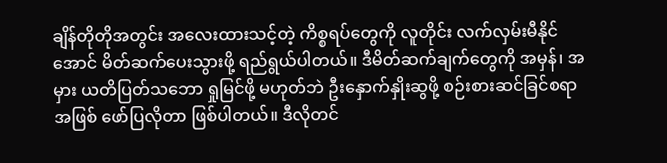ချိန်တိုတိုအတွင်း အလေးထားသင့်တဲ့ ကိစ္စရပ်တွေကို လူတိုင်း လက်လှမ်းမီနိုင်အောင် မိတ်ဆက်ပေးသွားဖို့ ရည်ရွယ်ပါတယ်။ ဒီမိတ်ဆက်ချက်တွေကို အမှန်၊ အမှား ယတိပြတ်သဘော ရှုမြင်ဖို့ မဟုတ်ဘဲ ဦးနှောက်နှိုးဆွဖို့ စဉ်းစားဆင်ခြင်စရာအဖြစ် ဖော်ပြလိုတာ ဖြစ်ပါတယ်။ ဒီလိုတင်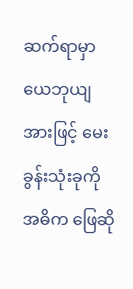ဆက်ရာမှာ ယေဘုယျအားဖြင့် မေးခွန်းသုံးခုကို အဓိက ဖြေဆို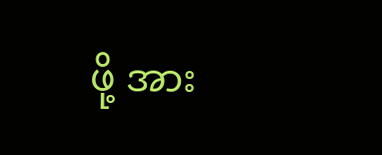ဖို့ အား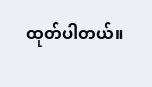ထုတ်ပါတယ်။